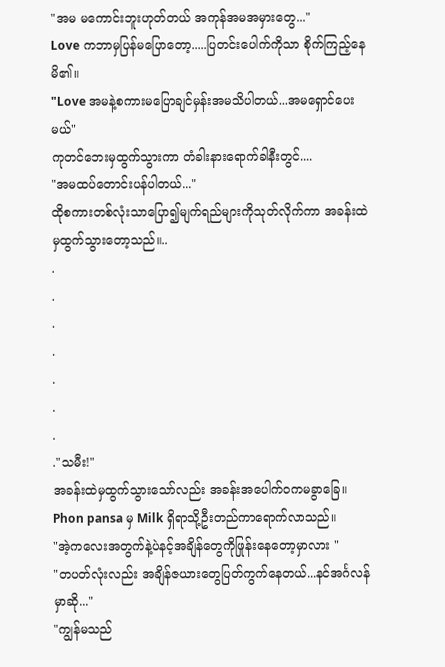"အမ မကောင်းဘူးဟုတ်တယ် အကုန်အမအမှားတွေ..."
Love ကဘာမှပြန်မပြောတော့.....ပြတင်းပေါက်ကိုသာ စိုက်ကြည့်နေမိ၏။
"Love အမနဲ့စကားမပြောချင်မှန်းအမသိပါတယ်...အမရှောင်ပေးမယ်"
ကုတင်ဘေးမှထွက်သွားကာ တံခါးနားရောက်ခါနီးတွင်....
"အမထပ်တောင်းပန်ပါတယ်..."
ထိုစကားတစ်လုံးသာပြော၍မျက်ရည်များကိုသုတ်လိုက်ကာ အခန်းထဲမှထွက်သွားတော့သည်။..
.
.
.
.
.
.
.
."သမီး!"
အခန်းထဲမှထွက်သွားသော်လည်း အခန်းအပေါက်ဝကမခွာခြေ။ Phon pansa မှ Milk ရှိရာသို့ဦးတည်ကာရောက်လာသည်။
"အဲ့ကလေးအတွက်နဲ့ပဲနင့်အချိန်တွေကိုဖြုန်းနေတော့မှာလား "
"တပတ်လုံးလည်း အချိန်ဇယားတွေပြတ်ကွက်နေတယ်...နင်အင်္ဂလန်မှာဆို..."
"ကျွန်မသည်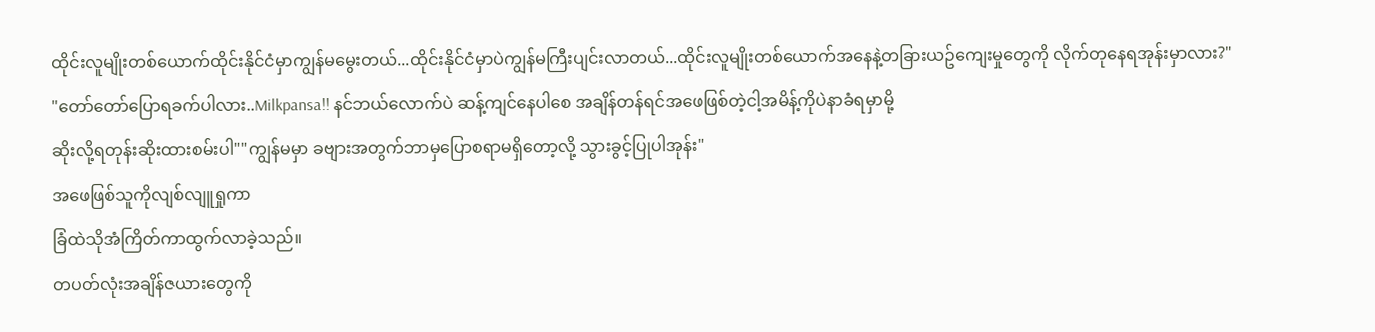ထိုင်းလူမျိုးတစ်ယောက်ထိုင်းနိုင်ငံမှာကျွန်မမွေးတယ်...ထိုင်းနိုင်ငံမှာပဲကျွန်မကြီးပျင်းလာတယ်...ထိုင်းလူမျိုးတစ်ယောက်အနေနဲ့တခြားယဥ်ကျေးမှုတွေကို လိုက်တုနေရအုန်းမှာလား?"
"တော်တော်ပြောရခက်ပါလား..Milkpansa!! နင်ဘယ်လောက်ပဲ ဆန့်ကျင်နေပါစေ အချိန်တန်ရင်အဖေဖြစ်တဲ့ငါ့အမိန့်ကိုပဲနာခံရမှာမို့
ဆိုးလို့ရတုန်းဆိုးထားစမ်းပါ""ကျွန်မမှာ ခဗျားအတွက်ဘာမှပြောစရာမရှိတော့လို့ သွားခွင့်ပြုပါအုန်း"
အဖေဖြစ်သူကိုလျစ်လျူရှုကာ
ခြံထဲသိုအံကြိတ်ကာထွက်လာခဲ့သည်။
တပတ်လုံးအချိန်ဇယားတွေကို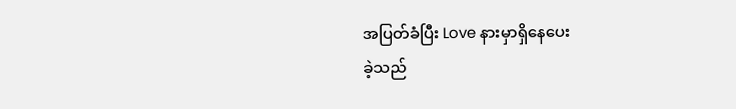အပြတ်ခံပြီး Love နားမှာရှိနေပေး
ခဲ့သည်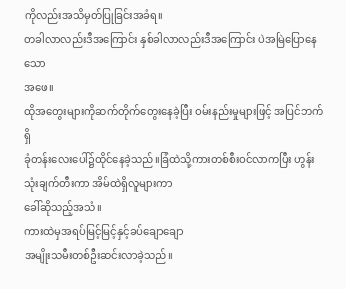ကိုလည်းအသိမှတ်ပြုခြင်းအခံရ။
တခါလာလည်းဒီအကြောင်း နှစ်ခါလာလည်းဒီအကြောင်း ပဲအမြဲပြောနေသော
အဖေ။
ထိုအတွေးများကိုဆက်တိုက်တွေးနေခဲ့ပြီး ဝမ်းနည်းမှုများဖြင့် အပြင်ဘက်ရှိ
ခုံတန်းလေးပေါ်၌ထိုင်နေခဲ့သည်။ခြံထဲသို့ကားတစ်စီးဝင်လာကပြီး ဟွန်း သုံးချက်တီးကာ အိမ်ထဲရှိလူများကာ
ခေါ်ဆိုသည့်အသံ။
ကားထဲမှအရပ်မြင့်မြင့်နှင့်ခပ်ချောချော
အမျိုးသမီးတစ်ဦးဆင်းလာခဲ့သည်။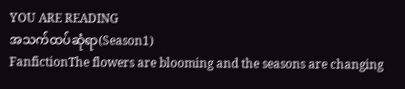YOU ARE READING
အသက်ထပ်ဆုံရာ(Season1)
FanfictionThe flowers are blooming and the seasons are changing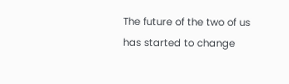The future of the two of us has started to change